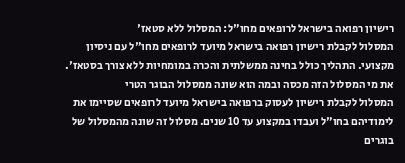רישיון רפואה בישראל לרופאים מחו"ל: המסלול ללא סטאז'
המסלול לקבלת רישיון רפואה בישראל מיועד לרופאים מחו"ל עם ניסיון מקצועי. התהליך כולל בחינה ממשלתית והכרה במומחיות ללא צורך בסטאז'.
את מי המסלול הזה מכסה ובמה הוא שונה ממסלול הבוגר הטרי
המסלול לקבלת רישיון לעסוק ברפואה בישראל מיועד לרופאים שסיימו את לימודיהם בחו"ל ועבדו במקצוע עד 10 שנים. מסלול זה שונה מהמסלול של בוגרים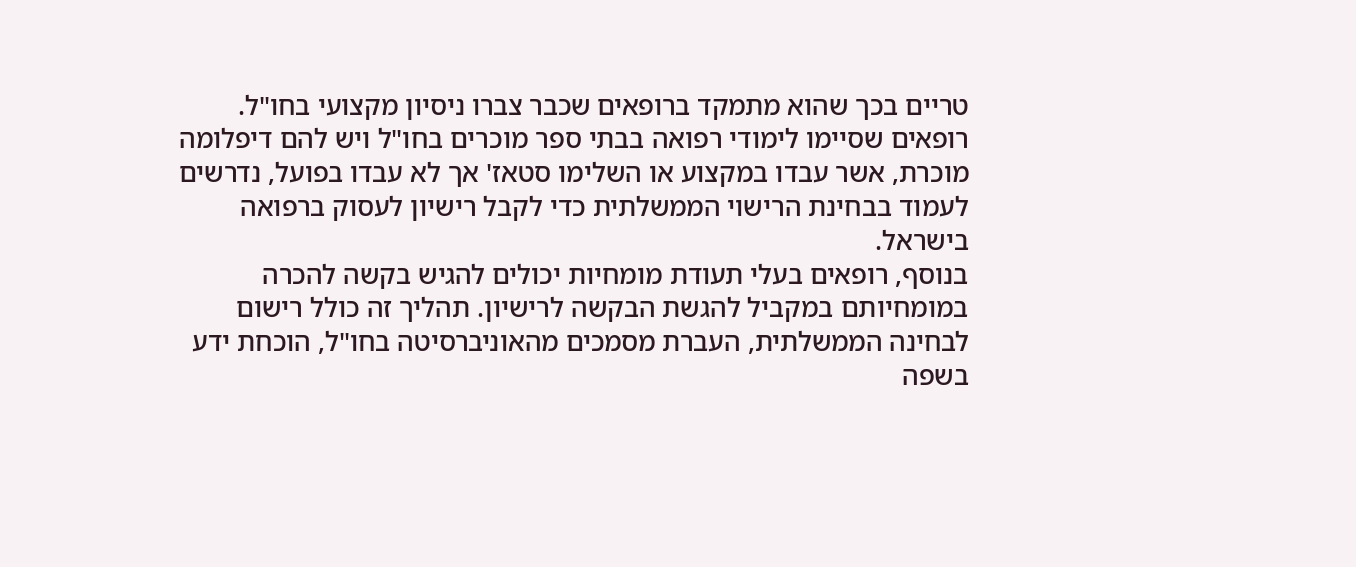טריים בכך שהוא מתמקד ברופאים שכבר צברו ניסיון מקצועי בחו"ל. רופאים שסיימו לימודי רפואה בבתי ספר מוכרים בחו"ל ויש להם דיפלומה מוכרת, אשר עבדו במקצוע או השלימו סטאז' אך לא עבדו בפועל, נדרשים לעמוד בבחינת הרישוי הממשלתית כדי לקבל רישיון לעסוק ברפואה בישראל.
בנוסף, רופאים בעלי תעודת מומחיות יכולים להגיש בקשה להכרה במומחיותם במקביל להגשת הבקשה לרישיון. תהליך זה כולל רישום לבחינה הממשלתית, העברת מסמכים מהאוניברסיטה בחו"ל, הוכחת ידע בשפה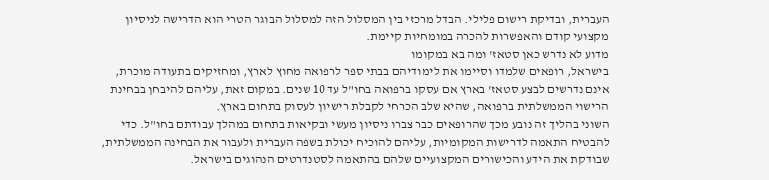העברית, ובדיקת רישום פלילי. הבדל מרכזי בין המסלול הזה למסלול הבוגר הטרי הוא הדרישה לניסיון מקצועי קודם והאפשרות להכרה במומחיות קיימת.
מדוע לא נדרש כאן סטאז' ומה בא במקומו
בישראל, רופאים שלמדו וסיימו את לימודיהם בבתי ספר לרפואה מחוץ לארץ, ומחזיקים בתעודה מוכרת, אינם נדרשים לבצע סטאז' בארץ אם עסקו ברפואה בחו"ל עד 10 שנים. במקום זאת, עליהם להיבחן בבחינת הרישוי הממשלתית ברפואה, שהיא שלב הכרחי לקבלת רישיון לעסוק בתחום בארץ.
השוני בהליך זה נובע מכך שהרופאים כבר צברו ניסיון מעשי ובקיאות בתחום במהלך עבודתם בחו"ל. כדי להבטיח התאמה לדרישות המקומיות, עליהם להוכיח יכולת בשפה העברית ולעבור את הבחינה הממשלתית, שבודקת את הידע והכישורים המקצועיים שלהם בהתאמה לסטנדרטים הנהוגים בישראל.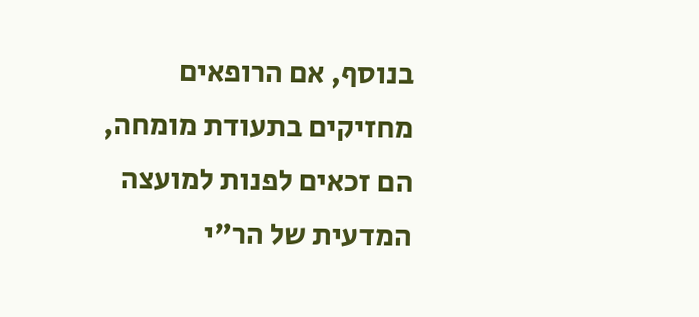בנוסף, אם הרופאים מחזיקים בתעודת מומחה, הם זכאים לפנות למועצה המדעית של הר"י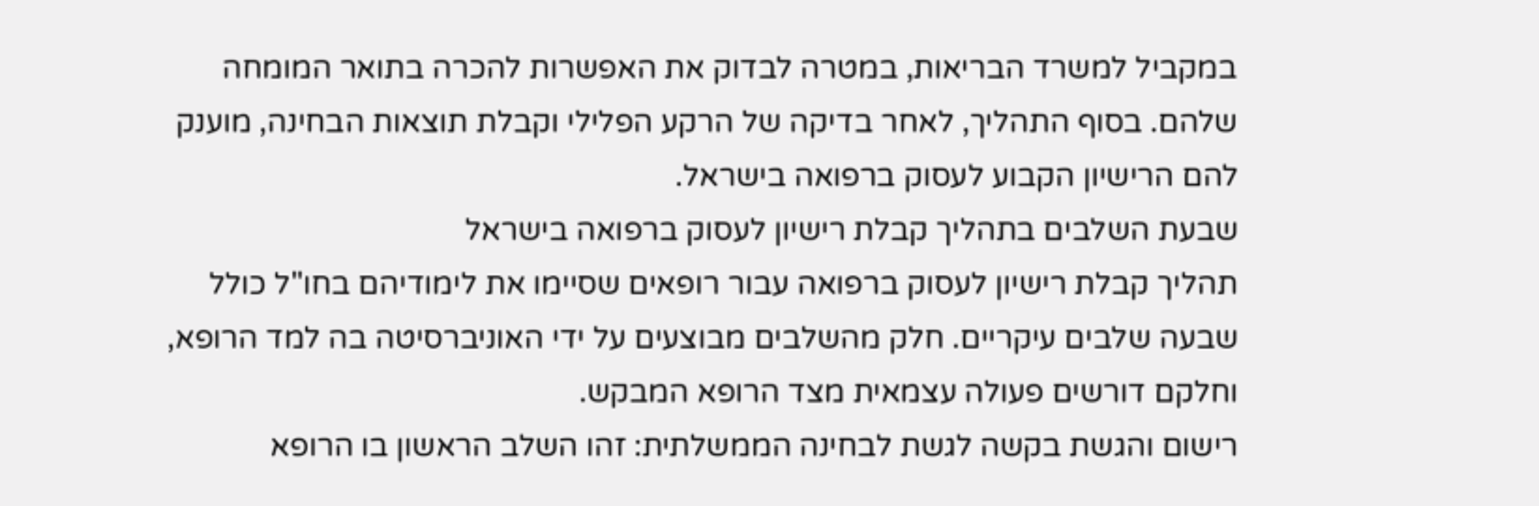במקביל למשרד הבריאות, במטרה לבדוק את האפשרות להכרה בתואר המומחה שלהם. בסוף התהליך, לאחר בדיקה של הרקע הפלילי וקבלת תוצאות הבחינה, מוענק להם הרישיון הקבוע לעסוק ברפואה בישראל.
שבעת השלבים בתהליך קבלת רישיון לעסוק ברפואה בישראל
תהליך קבלת רישיון לעסוק ברפואה עבור רופאים שסיימו את לימודיהם בחו"ל כולל שבעה שלבים עיקריים. חלק מהשלבים מבוצעים על ידי האוניברסיטה בה למד הרופא, וחלקם דורשים פעולה עצמאית מצד הרופא המבקש.
רישום והגשת בקשה לגשת לבחינה הממשלתית: זהו השלב הראשון בו הרופא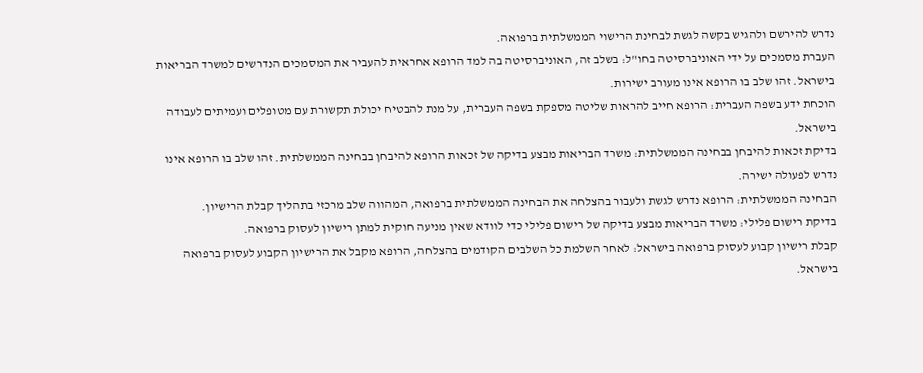נדרש להירשם ולהגיש בקשה לגשת לבחינת הרישוי הממשלתית ברפואה.
העברת מסמכים על ידי האוניברסיטה בחו"ל: בשלב זה, האוניברסיטה בה למד הרופא אחראית להעביר את המסמכים הנדרשים למשרד הבריאות בישראל. זהו שלב בו הרופא אינו מעורב ישירות.
הוכחת ידע בשפה העברית: הרופא חייב להראות שליטה מספקת בשפה העברית, על מנת להבטיח יכולת תקשורת עם מטופלים ועמיתים לעבודה בישראל.
בדיקת זכאות להיבחן בבחינה הממשלתית: משרד הבריאות מבצע בדיקה של זכאות הרופא להיבחן בבחינה הממשלתית. זהו שלב בו הרופא אינו נדרש לפעולה ישירה.
הבחינה הממשלתית: הרופא נדרש לגשת ולעבור בהצלחה את הבחינה הממשלתית ברפואה, המהווה שלב מרכזי בתהליך קבלת הרישיון.
בדיקת רישום פלילי: משרד הבריאות מבצע בדיקה של רישום פלילי כדי לוודא שאין מניעה חוקית למתן רישיון לעסוק ברפואה.
קבלת רישיון קבוע לעסוק ברפואה בישראל: לאחר השלמת כל השלבים הקודמים בהצלחה, הרופא מקבל את הרישיון הקבוע לעסוק ברפואה בישראל.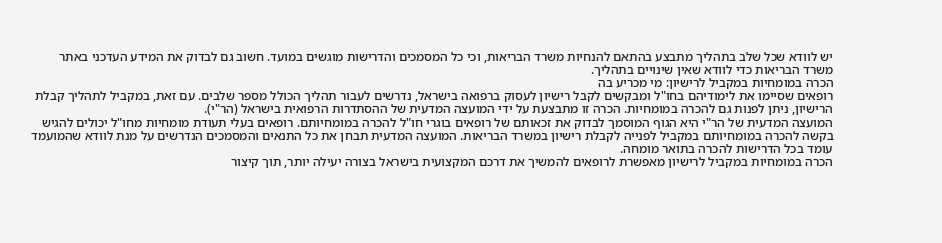יש לוודא שכל שלב בתהליך מתבצע בהתאם להנחיות משרד הבריאות, וכי כל המסמכים והדרישות מוגשים במועד. חשוב גם לבדוק את המידע העדכני באתר משרד הבריאות כדי לוודא שאין שינויים בתהליך.
הכרה במומחיות במקביל לרישיון: מי מכריע בה
רופאים שסיימו את לימודיהם בחו"ל ומבקשים לקבל רישיון לעסוק ברפואה בישראל, נדרשים לעבור תהליך הכולל מספר שלבים. עם זאת, במקביל לתהליך קבלת הרישיון, ניתן לפנות גם להכרה במומחיות. הכרה זו מתבצעת על ידי המועצה המדעית של ההסתדרות הרפואית בישראל (הר"י).
המועצה המדעית של הר"י היא הגוף המוסמך לבדוק את זכאותם של רופאים בוגרי חו"ל להכרה במומחיותם. רופאים בעלי תעודת מומחיות מחו"ל יכולים להגיש בקשה להכרה במומחיותם במקביל לפנייה לקבלת רישיון במשרד הבריאות. המועצה המדעית תבחן את כל התנאים והמסמכים הנדרשים על מנת לוודא שהמועמד עומד בכל הדרישות להכרה בתואר מומחה.
הכרה במומחיות במקביל לרישיון מאפשרת לרופאים להמשיך את דרכם המקצועית בישראל בצורה יעילה יותר, תוך קיצור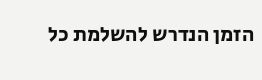הזמן הנדרש להשלמת כל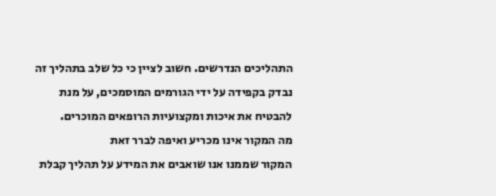התהליכים הנדרשים. חשוב לציין כי כל שלב בתהליך זה נבדק בקפידה על ידי הגורמים המוסמכים, על מנת להבטיח את איכות ומקצועיות הרופאים המוכרים.
מה המקור אינו מכריע ואיפה לברר זאת
המקור שממנו אנו שואבים את המידע על תהליך קבלת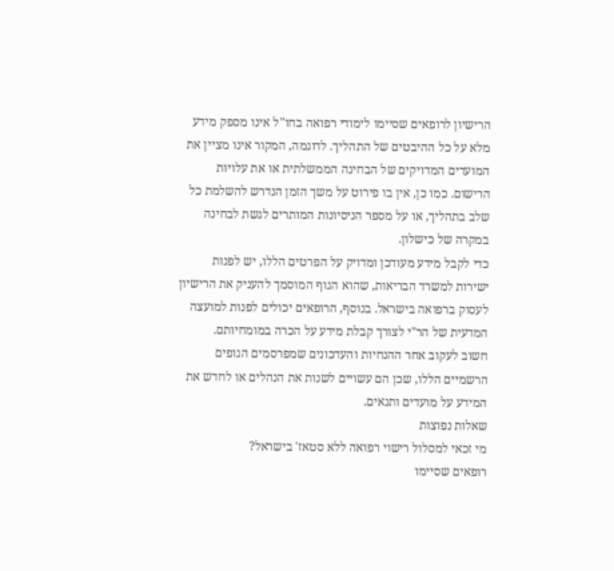הרישיון לרופאים שסיימו לימודי רפואה בחו"ל אינו מספק מידע מלא על כל ההיבטים של התהליך. לדוגמה, המקור אינו מציין את המועדים המדויקים של הבחינה הממשלתית או את עלויות הרישום. כמו כן, אין בו פירוט על משך הזמן הנדרש להשלמת כל שלב בתהליך, או על מספר הניסיונות המותרים לגשת לבחינה במקרה של כישלון.
כדי לקבל מידע מעודכן ומדויק על הפרטים הללו, יש לפנות ישירות למשרד הבריאות, שהוא הגוף המוסמך להעניק את הרישיון לעסוק ברפואה בישראל. בנוסף, הרופאים יכולים לפנות למועצה המדעית של הר"י לצורך קבלת מידע על הכרה במומחיותם.
חשוב לעקוב אחר ההנחיות והעדכונים שמפרסמים הגופים הרשמיים הללו, שכן הם עשויים לשנות את הנהלים או לחדש את המידע על מועדים ותנאים.
שאלות נפוצות
מי זכאי למסלול רישוי רפואה ללא סטאז' בישראל?
רופאים שסיימו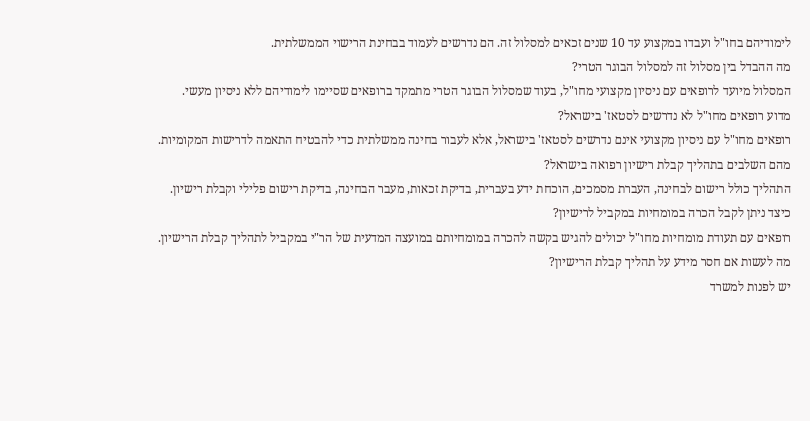לימודיהם בחו"ל ועבדו במקצוע עד 10 שנים זכאים למסלול זה. הם נדרשים לעמוד בבחינת הרישוי הממשלתית.
מה ההבדל בין מסלול זה למסלול הבוגר הטרי?
המסלול מיועד לרופאים עם ניסיון מקצועי מחו"ל, בעוד שמסלול הבוגר הטרי מתמקד ברופאים שסיימו לימודיהם ללא ניסיון מעשי.
מדוע רופאים מחו"ל לא נדרשים לסטאז' בישראל?
רופאים מחו"ל עם ניסיון מקצועי אינם נדרשים לסטאז' בישראל, אלא לעבור בחינה ממשלתית כדי להבטיח התאמה לדרישות המקומיות.
מהם השלבים בתהליך קבלת רישיון רפואה בישראל?
התהליך כולל רישום לבחינה, העברת מסמכים, הוכחת ידע בעברית, בדיקת זכאות, מעבר הבחינה, בדיקת רישום פלילי וקבלת רישיון.
כיצד ניתן לקבל הכרה במומחיות במקביל לרישיון?
רופאים עם תעודת מומחיות מחו"ל יכולים להגיש בקשה להכרה במומחיותם במועצה המדעית של הר"י במקביל לתהליך קבלת הרישיון.
מה לעשות אם חסר מידע על תהליך קבלת הרישיון?
יש לפנות למשרד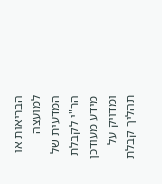הבריאות או למועצה המדעית של הר"י לקבלת מידע מעודכן ומדויק על תהליך קבלת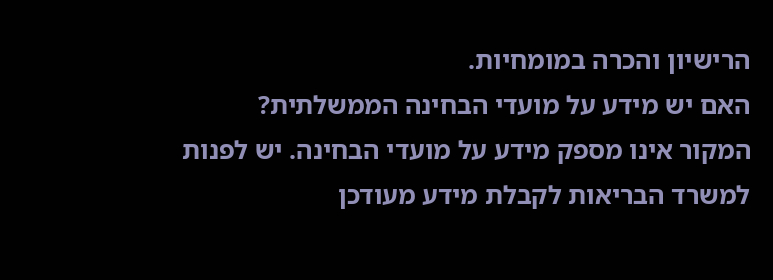הרישיון והכרה במומחיות.
האם יש מידע על מועדי הבחינה הממשלתית?
המקור אינו מספק מידע על מועדי הבחינה. יש לפנות למשרד הבריאות לקבלת מידע מעודכן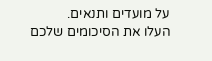על מועדים ותנאים.
העלו את הסיכומים שלכם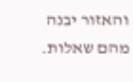והאזור יבנה מהם שאלות.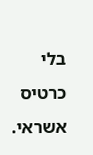בלי כרטיס אשראי.